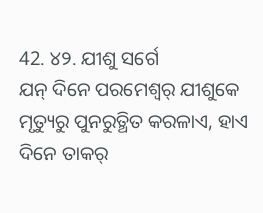42. ୪୨. ଯୀଶୁ ସର୍ଗେ
ଯନ୍ ଦିନେ ପରମେଶ୍ବର୍ ଯୀଶୁକେ ମୃତ୍ୟୁରୁ ପୁନରୁତ୍ଥିତ କରଳାଏ, ହାଏ ଦିନେ ତାକର୍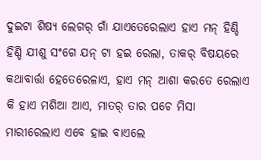ଦୁଇଟା ଶିଷ୍ୟ ଲେଗର୍ ଗାଁ ଯାଏତେରେଲାଏ ହାଏ ମନ୍ ହିଣ୍ଡି ହିଣ୍ଡି ଯୀଶୁ ସଂଗେ ଯନ୍ ଟା ହଇ ରେଲା, ତାକର୍ ବିଷୟରେ କଥାବାର୍ତ୍ତା ହେତେରେଳାଏ, ହାଏ ମନ୍ ଆଶା କରତେ ରେଲାଏ କି ହାଏ ମଶିଆ ଆଏ, ମାତର୍ ତାର ପଚେ ମିସା ମାରୀରେଲାଏ ଏବେ ହାଇ ବାଏଲେ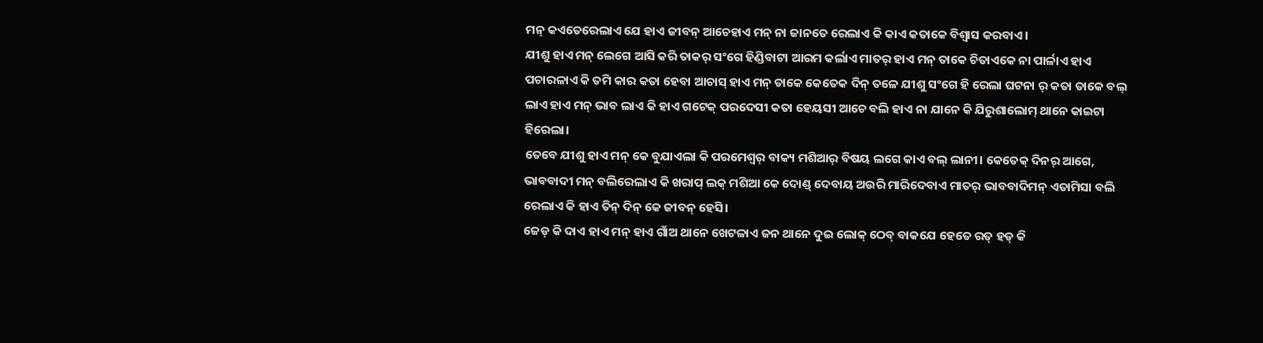ମନ୍ କଏତେରେଲାଏ ଯେ ହାଏ ଜୀବନ୍ ଆଚେହାଏ ମନ୍ ନା ଜାନତେ ରେଲାଏ କି କାଏ କତାକେ ବିଶ୍ୱାସ କରବାଏ।
ଯୀଶୁ ହାଏ ମନ୍ ଲେଗେ ଆସି କରି ତାକର୍ ସଂଗେ ହିଣ୍ଡିବାଟା ଆରମ କର୍ଲାଏ ମାତର୍ ହାଏ ମନ୍ ତାକେ ଚିତାଏକେ ନା ପାର୍ଳାଏ ହାଏ ପଚାରଳାଏ କି ତମି କାର କତା ହେବା ଆଚାସ୍ ହାଏ ମନ୍ ତାକେ କେତେକ ଦିନ୍ ତଳେ ଯୀଶୁ ସଂଗେ ହି ରେଲା ଘଟନା ର୍ କତା ତାକେ ବଲ୍ ଲାଏ ହାଏ ମନ୍ ଭାବ ଲାଏ କି ହାଏ ଗଟେକ୍ ପରଦେସୀ କତା ହେୟସୀ ଆଚେ ବଲି ହାଏ ନା ଯାନେ କି ଯିରୁଶାଲୋମ୍ ଥାନେ କାଇଟା ହିରେଲା।
ତେବେ ଯୀଶୁ ହାଏ ମନ୍ କେ ବୁଯାଏଲା କି ପରମେଶ୍ବର୍ ବାକ୍ୟ ମଶିଆର୍ ବିଷୟ ଲଗେ କାଏ ବଲ୍ ଲାନୀ। କେତେକ୍ ଦିନର୍ ଆଗେ, ଭାବବାଦୀ ମନ୍ ବଲିରେଲାଏ କି ଖରାପ୍ ଲକ୍ ମଶିଆ କେ ଦୋଣ୍ଡ୍ ଦେବାୟ ଅଉରି ମାରିଦେବାଏ ମାତର୍ ଭାବବାଦିମନ୍ ଏତାମିସା ବଲି ରେଲାଏ କି ହାଏ ତିନ୍ ଦିନ୍ କେ ଜୀବନ୍ ହେସି।
ଜେଡ୍ କି ଦାଏ ହାଏ ମନ୍ ହାଏ ଗାଁଅ ଥାନେ ଖେଟଳାଏ ଜନ ଥାନେ ଦୁଇ ଲୋକ୍ ଠେବ୍ ବାକଯେ ହେତେ ରତ୍ ହଡ୍ କି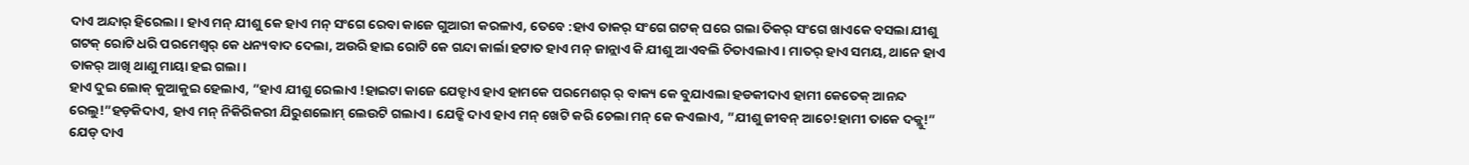ଦାଏ ଅନ୍ଦାର୍ ହିରେଲା। ହାଏ ମନ୍ ଯୀଶୁ କେ ହାଏ ମନ୍ ସଂଗେ ରେବା କାଜେ ଗୁଆରୀ କରଳାଏ, ତେବେ :ହାଏ ତାକର୍ ସଂଗେ ଗଟକ୍ ଘରେ ଗଲା ତିକର୍ ସଂଗେ ଖାଏକେ ବସଲା ଯୀଶୁ ଗଟକ୍ ରୋଟି ଧରି ପରମେଶ୍ବର୍ କେ ଧନ୍ୟବାଦ ଦେଲା, ଅଉରି ହାଇ ରୋଟି କେ ଗନ୍ଦା କାର୍ଲା ହଟାତ ହାଏ ମନ୍ ଜାନ୍ଲାଏ କି ଯୀଶୁ ଆଏବଲି ଚିତାଏଲାଏ। ମାତର୍ ହାଏ ସମୟ, ଥାନେ ହାଏ ତାକର୍ ଆଖି ଥାଣୁ ମାୟା ହଇ ଗଲା।
ହାଏ ଦୁଇ ଲୋକ୍ କୁଆକୁଇ ହେଲାଏ, ”ହାଏ ଯୀଶୁ ରେଲାଏ !ହାଇଟା କାଜେ ଯେଡ୍ଦାଏ ହାଏ ହାମକେ ପରମେଶର୍ ର୍ ବାକ୍ୟ କେ ବୁଯାଏଲା ହଡକୀଦାଏ ହାମୀ କେତେକ୍ ଆନନ୍ଦ ରେଲୁ!”ହଡ଼କିଦାଏ, ହାଏ ମନ୍ ନିକିରିକରୀ ଯିରୁଶଲୋମ୍ ଲେଉଟି ଗଲାଏ। ଯେଡ୍କି ଦାଏ ହାଏ ମନ୍ ଖେଟି କରି ଚେଲା ମନ୍ କେ କଏଲାଏ, ”ଯୀଶୁ ଜୀବନ୍ ଆଚେ!ହାମୀ ତାକେ ଦକ୍ଲୁ!”
ଯେଡ୍ ଦାଏ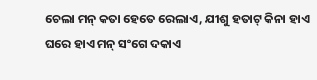ଚେଲା ମନ୍ କତା ହେତେ ରେଲାଏ, ଯୀଶୁ ହତାଟ୍ କିନା ହାଏ ଘରେ ହାଏ ମନ୍ ସଂଗେ ଦକାଏ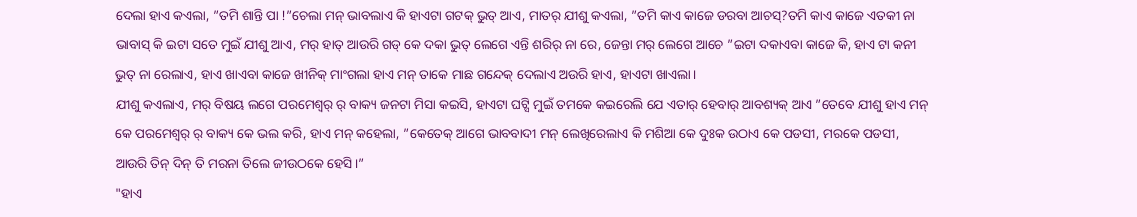ଦେଲା ହାଏ କଏଲା, ”ତମି ଶାନ୍ତି ପା !”ଚେଲା ମନ୍ ଭାବଲାଏ କି ହାଏଟା ଗଟକ୍ ଭୁତ୍ ଆଏ, ମାତର୍ ଯୀଶୁ କଏଲା, ”ତମି କାଏ କାଜେ ଡରବା ଆଚସ୍?ତମି କାଏ କାଜେ ଏତକୀ ନା ଭାବାସ୍ କି ଇଟା ସତେ ମୁଇଁ ଯୀଶୁ ଆଏ, ମର୍ ହାତ୍ ଆଉରି ଗଡ୍ କେ ଦକା ଭୁତ୍ ଲେଗେ ଏନ୍ତି ଶରିର୍ ନା ରେ, ଜେନ୍ତା ମର୍ ଲେଗେ ଆଚେ ”ଇଟା ଦକାଏବା କାଜେ କି, ହାଏ ଟା କନୀ ଭୁତ୍ ନା ରେଲାଏ, ହାଏ ଖାଏବା କାଜେ ଖୀନିକ୍ ମାଂଗଲା ହାଏ ମନ୍ ତାକେ ମାଛ ଗନ୍ଦେକ୍ ଦେଲାଏ ଅଉରି ହାଏ, ହାଏଟା ଖାଏଲା।
ଯୀଶୁ କଏଲାଏ, ମର୍ ବିଷୟ ଲଗେ ପରମେଶ୍ବର୍ ର୍ ବାକ୍ୟ ଜନଟା ମିସା କଇସି, ହାଏଟା ଘଟ୍ସି ମୁଇଁ ତମକେ କଇରେଲି ଯେ ଏତାର୍ ହେବାର୍ ଆବଶ୍ୟକ୍ ଆଏ ”ତେବେ ଯୀଶୁ ହାଏ ମନ୍ କେ ପରମେଶ୍ବର୍ ର୍ ବାକ୍ୟ କେ ଭଲ କରି, ହାଏ ମନ୍ କହେଲା, ”କେତେକ୍ ଆଗେ ଭାବବାଦୀ ମନ୍ ଲେଖିରେଲାଏ କି ମଶିଆ କେ ଦୁଃକ ଉଠାଏ କେ ପଡସୀ, ମରକେ ପଡସୀ, ଆଉରି ତିନ୍ ଦିନ୍ ତି ମରନା ତିଲେ ଜୀଉଠକେ ହେସି।”
"ହାଏ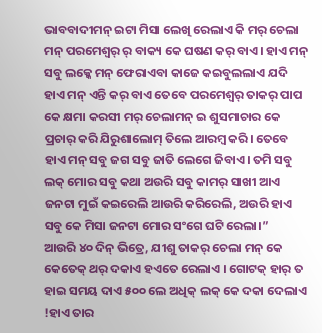ଭାବବାଦୀମନ୍ ଇଟା ମିସା ଲେଖି ରେଲାଏ କି ମର୍ ଚେଲା ମନ୍ ପରମେଶ୍ବର୍ ର୍ ବାକ୍ୟ କେ ଘଷଣ କର୍ ବାଏ। ହାଏ ମନ୍ ସବୁ ଲକ୍କେ ମନ୍ ଫେରାଏବା କାଜେ କଇବୁଲଲାଏ ଯଦି ହାଏ ମନ୍ ଏନ୍ତି କର୍ ବାଏ ତେବେ ପରମେଶ୍ବର୍ ତାକର୍ ପାପ କେ କ୍ଷମା କରସୀ ମର୍ ଚେଲାମନ୍ ଇ ଶୁସମାଚାର କେ ପ୍ରଚାର୍ କରି ଯିରୁଶାଲୋମ୍ ତିଲେ ଆରମ୍ବ କରି। ତେବେ ହାଏ ମନ୍ ସବୁ ଜଗ ସବୁ ଜାତି ଲେଗେ ଜିବାଏ। ତମି ସବୁ ଲକ୍ ମୋର ସବୁ କଥା ଅଉରି ସବୁ କାମର୍ ସାଖୀ ଆଏ ଜନଟା ମୁଇଁ କଇରେଲି ଆଉରି କରିରେଲି, ଅଉରି ହାଏ ସବୁ କେ ମିସା ଜନଟା ମୋର ସଂଗେ ଘଟି ରେଲା।”
ଆଉରି ୪୦ ଦିନ୍ ଭିତ୍ରେ, ଯୀଶୁ ତାକର୍ ଚେଲା ମନ୍ କେ କେତେକ୍ ଥର୍ ଦକାଏ ହଏତେ ରେଲାଏ । ଗୋଟକ୍ ହାର୍ ତ ହାଇ ସମୟ ଦାଏ ୫୦୦ ଲେ ଅଧିକ୍ ଲକ୍ କେ ଦକା ଦେଲାଏ !ହାଏ ତାର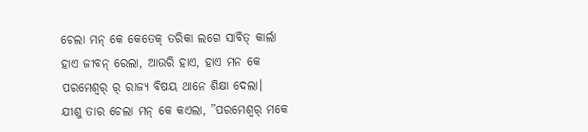ଚେଲା ମନ୍ କେ କେତେକ୍ ତରିକା ଲଗେ ସାବିତ୍ କାର୍ଲା ହାଏ ଜୀବନ୍ ରେଲା, ଆଉରି ହାଏ, ହାଏ ମନ କେ ପରମେଶ୍ବର୍ ର୍ ରାଜ୍ୟ ବିଷୟ ଥାନେ ଶିକ୍ଷା ଦେଲା।
ଯୀଶୁ ତାର ଚେଲା ମନ୍ କେ କଏଲା, ”ପରମେଶ୍ବର୍ ମକେ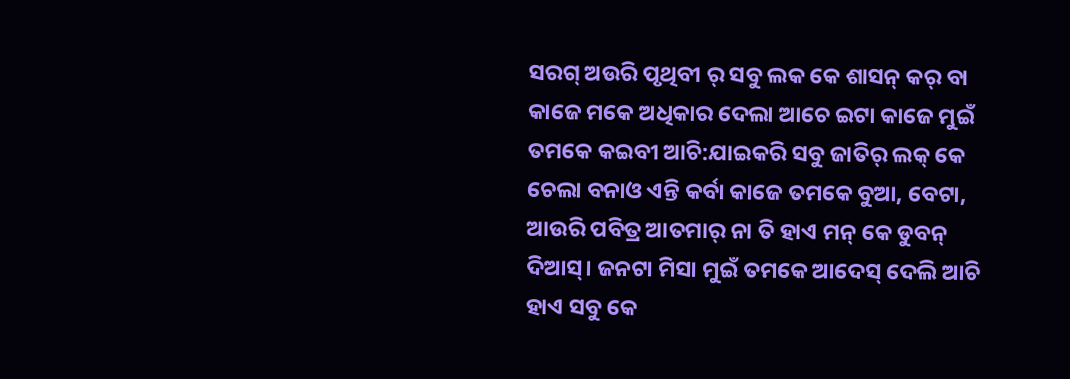ସରଗ୍ ଅଉରି ପୃଥିବୀ ର୍ ସବୁ ଲକ କେ ଶାସନ୍ କର୍ ବା କାଜେ ମକେ ଅଧିକାର ଦେଲା ଆଚେ ଇଟା କାଜେ ମୁଇଁ ତମକେ କଇବୀ ଆଚି:ଯାଇକରି ସବୁ ଜାତିର୍ ଲକ୍ କେ ଚେଲା ବନାଓ ଏନ୍ତି କର୍ବା କାଜେ ତମକେ ବୁଆ, ବେଟା, ଆଉରି ପବିତ୍ର ଆତମାର୍ ନା ତି ହାଏ ମନ୍ କେ ଡୁବନ୍ ଦିଆସ୍। ଜନଟା ମିସା ମୁଇଁ ତମକେ ଆଦେସ୍ ଦେଲି ଆଚି ହାଏ ସବୁ କେ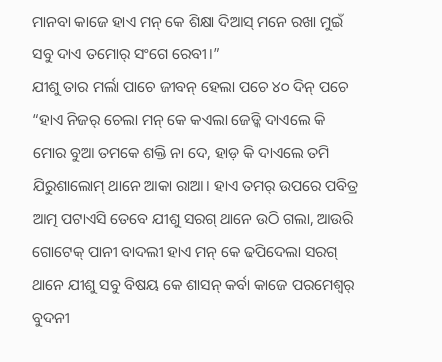ମାନବା କାଜେ ହାଏ ମନ୍ କେ ଶିକ୍ଷା ଦିଆସ୍ ମନେ ରଖା ମୁଇଁ ସବୁ ଦାଏ ତମୋର୍ ସଂଗେ ରେବୀ।”
ଯୀଶୁ ତାର ମର୍ଲା ପାଚେ ଜୀବନ୍ ହେଲା ପଚେ ୪୦ ଦିନ୍ ପଚେ “ହାଏ ନିଜର୍ ଚେଲା ମନ୍ କେ କଏଲା ଜେଡ୍କି ଦାଏଲେ କି ମୋର ବୁଆ ତମକେ ଶକ୍ତି ନା ଦେ, ହାଡ଼ କି ଦାଏଲେ ତମି ଯିରୁଶାଲୋମ୍ ଥାନେ ଆକା ରାଆ। ହାଏ ତମର୍ ଉପରେ ପବିତ୍ର ଆତ୍ମ ପଟାଏସି ତେବେ ଯୀଶୁ ସରଗ୍ ଥାନେ ଉଠି ଗଲା, ଆଉରି ଗୋଟେକ୍ ପାନୀ ବାଦଲୀ ହାଏ ମନ୍ କେ ଢପିଦେଲା ସରଗ୍ ଥାନେ ଯୀଶୁ ସବୁ ବିଷୟ କେ ଶାସନ୍ କର୍ବା କାଜେ ପରମେଶ୍ବର୍ ବୁଦନୀ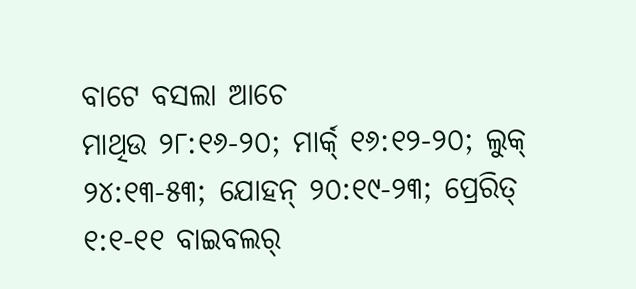ବାଟେ ବସଲା ଆଚେ
ମାଥିଉ ୨୮:୧୬-୨୦; ମାର୍କ୍ ୧୬:୧୨-୨୦; ଲୁକ୍ ୨୪:୧୩-୫୩; ଯୋହନ୍ ୨୦:୧୯-୨୩; ପ୍ରେରିତ୍ ୧:୧-୧୧ ବାଇବଲର୍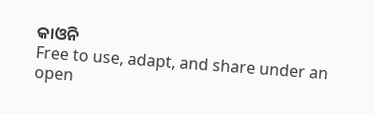କାଓନି
Free to use, adapt, and share under an open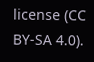license (CC BY-SA 4.0).